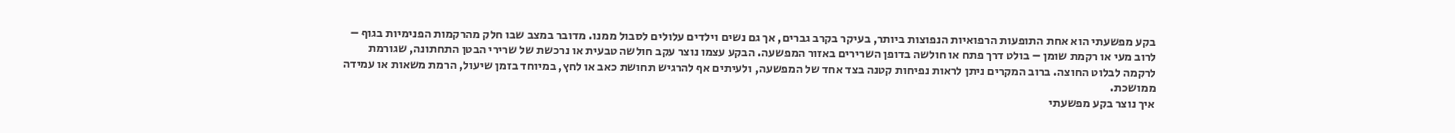בקע מפשעתי הוא אחת התופעות הרפואיות הנפוצות ביותר, בעיקר בקרב גברים, אך גם נשים וילדים עלולים לסבול ממנו. מדובר במצב שבו חלק מהרקמות הפנימיות בגוף – לרוב מעי או רקמת שומן – בולט דרך פתח או חולשה בדופן השרירים באזור המפשעה. הבקע עצמו נוצר עקב חולשה טבעית או נרכשת של שרירי הבטן התחתונה, שגורמת לרקמה לבלוט החוצה. ברוב המקרים ניתן לראות נפיחות קטנה בצד אחד של המפשעה, ולעיתים אף להרגיש תחושת כאב או לחץ, במיוחד בזמן שיעול, הרמת משאות או עמידה ממושכת.
איך נוצר בקע מפשעתי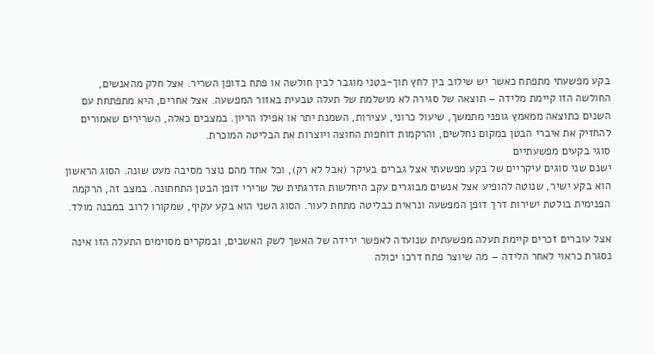בקע מפשעתי מתפתח כאשר יש שילוב בין לחץ תוך-בטני מוגבר לבין חולשה או פתח בדופן השריר. אצל חלק מהאנשים, החולשה הזו קיימת מלידה – תוצאה של סגירה לא מושלמת של תעלה טבעית באזור המפשעה. אצל אחרים, היא מתפתחת עם השנים כתוצאה ממאמץ גופני מתמשך, שיעול כרוני, עצירות, השמנת יתר או אפילו הריון. במצבים כאלה, השרירים שאמורים להחזיק את איברי הבטן במקום נחלשים, והרקמות דוחפות החוצה ויוצרות את הבליטה המוכרת.
סוגי בקעים מפשעתיים
ישנם שני סוגים עיקריים של בקע מפשעתי אצל גברים בעיקר (אבל לא רק), וכל אחד מהם נוצר מסיבה מעט שונה. הסוג הראשון הוא בקע ישיר, שנוטה להופיע אצל אנשים מבוגרים עקב היחלשות הדרגתית של שרירי דופן הבטן התחתונה. במצב זה, הרקמה הפנימית בולטת ישירות דרך דופן המפשעה ונראית כבליטה מתחת לעור. הסוג השני הוא בקע עקיף, שמקורו לרוב במבנה מולד.

אצל עוברים זכרים קיימת תעלה מפשעתית שנועדה לאפשר ירידה של האשך לשק האשכים, ובמקרים מסוימים התעלה הזו אינה נסגרת כראוי לאחר הלידה – מה שיוצר פתח דרכו יכולה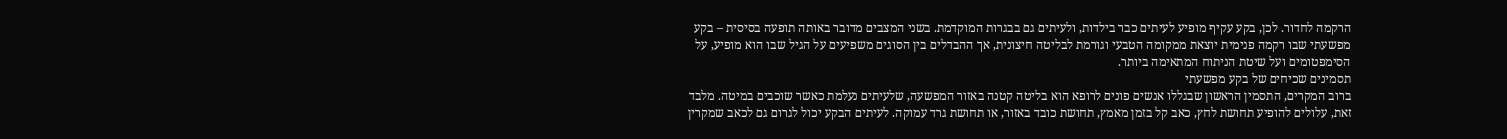הרקמה לחדור. לכן, בקע עקיף מופיע לעיתים כבר בילדות, ולעיתים גם בבגרות המוקדמת. בשני המצבים מדובר באותה תופעה בסיסית – בקע מפשעתי שבו רקמה פנימית יוצאת ממקומה הטבעי וגורמת לבליטה חיצונית, אך ההבדלים בין הסוגים משפיעים על הגיל שבו הוא מופיע, על הסימפטומים ועל שיטת הניתוח המתאימה ביותר.
תסמינים שכיחים של בקע מפשעתי
ברוב המקרים, התסמין הראשון שבגללו אנשים פונים לרופא הוא בליטה קטנה באזור המפשעה, שלעיתים נעלמת כאשר שוכבים במיטה. מלבד זאת, עלולים להופיע תחושת לחץ, כאב קל בזמן מאמץ, תחושת כובד באזור, או תחושת גרד עמוקה. לעיתים הבקע יכול לגרום גם לכאב שמקרין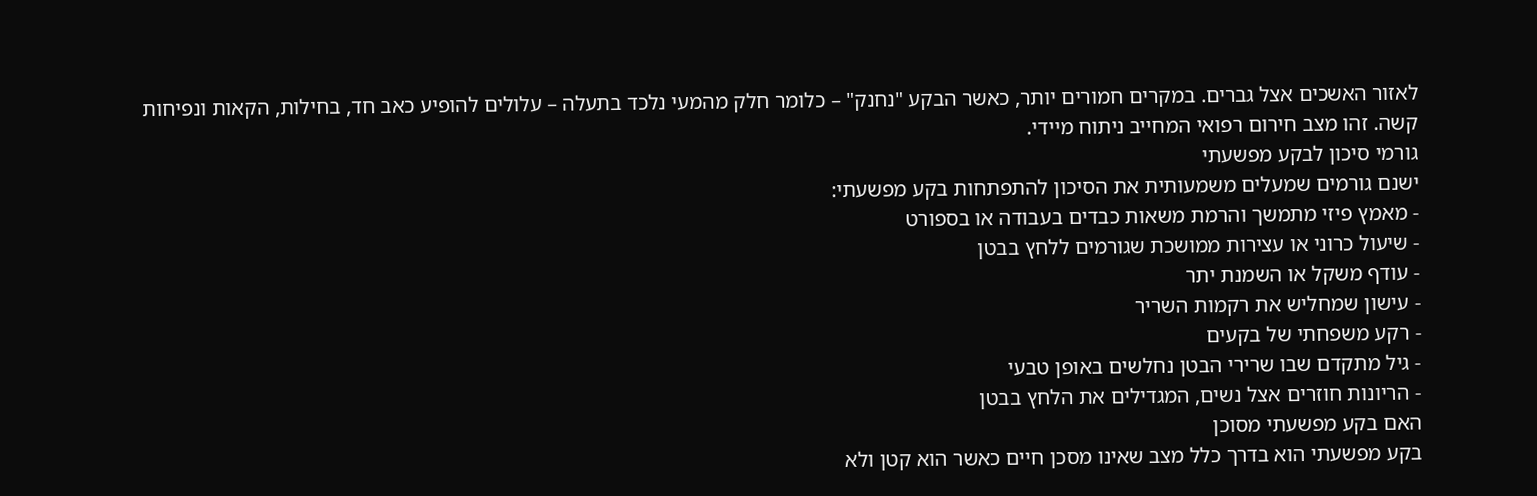לאזור האשכים אצל גברים. במקרים חמורים יותר, כאשר הבקע "נחנק" – כלומר חלק מהמעי נלכד בתעלה – עלולים להופיע כאב חד, בחילות, הקאות ונפיחות קשה. זהו מצב חירום רפואי המחייב ניתוח מיידי.
גורמי סיכון לבקע מפשעתי
ישנם גורמים שמעלים משמעותית את הסיכון להתפתחות בקע מפשעתי:
- מאמץ פיזי מתמשך והרמת משאות כבדים בעבודה או בספורט
- שיעול כרוני או עצירות ממושכת שגורמים ללחץ בבטן
- עודף משקל או השמנת יתר
- עישון שמחליש את רקמות השריר
- רקע משפחתי של בקעים
- גיל מתקדם שבו שרירי הבטן נחלשים באופן טבעי
- הריונות חוזרים אצל נשים, המגדילים את הלחץ בבטן
האם בקע מפשעתי מסוכן
בקע מפשעתי הוא בדרך כלל מצב שאינו מסכן חיים כאשר הוא קטן ולא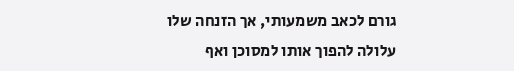גורם לכאב משמעותי, אך הזנחה שלו עלולה להפוך אותו למסוכן ואף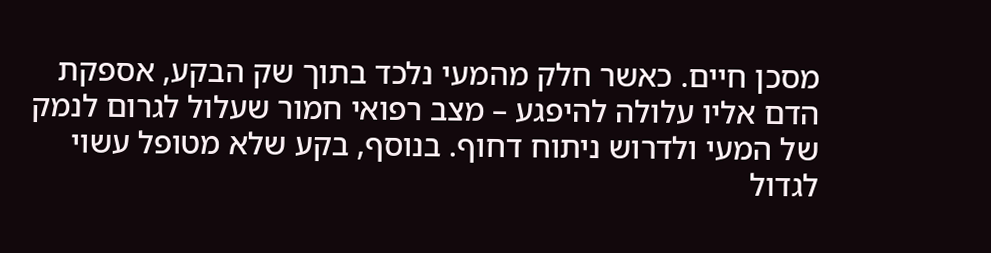מסכן חיים. כאשר חלק מהמעי נלכד בתוך שק הבקע, אספקת הדם אליו עלולה להיפגע – מצב רפואי חמור שעלול לגרום לנמק של המעי ולדרוש ניתוח דחוף. בנוסף, בקע שלא מטופל עשוי לגדול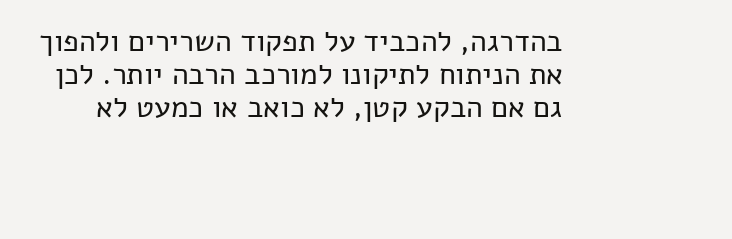בהדרגה, להכביד על תפקוד השרירים ולהפוך את הניתוח לתיקונו למורכב הרבה יותר. לכן גם אם הבקע קטן, לא כואב או כמעט לא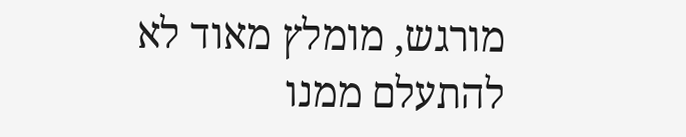מורגש, מומלץ מאוד לא להתעלם ממנו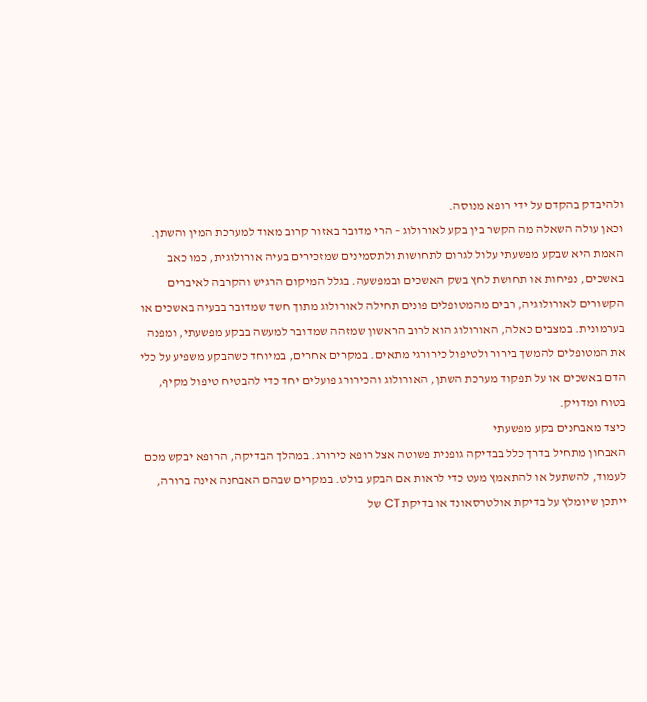ולהיבדק בהקדם על ידי רופא מנוסה.
וכאן עולה השאלה מה הקשר בין בקע לאורולוג – הרי מדובר באזור קרוב מאוד למערכת המין והשתן. האמת היא שבקע מפשעתי עלול לגרום לתחושות ולתסמינים שמזכירים בעיה אורולוגית, כמו כאב באשכים, נפיחות או תחושת לחץ בשק האשכים ובמפשעה. בגלל המיקום הרגיש והקרבה לאיברים הקשורים לאורולוגיה, רבים מהמטופלים פונים תחילה לאורולוג מתוך חשד שמדובר בבעיה באשכים או בערמונית. במצבים כאלה, האורולוג הוא לרוב הראשון שמזהה שמדובר למעשה בבקע מפשעתי, ומפנה את המטופלים להמשך בירור ולטיפול כירורגי מתאים. במקרים אחרים, במיוחד כשהבקע משפיע על כלי הדם באשכים או על תפקוד מערכת השתן, האורולוג והכירורג פועלים יחד כדי להבטיח טיפול מקיף, בטוח ומדויק.
כיצד מאבחנים בקע מפשעתי
האבחון מתחיל בדרך כלל בבדיקה גופנית פשוטה אצל רופא כירורג. במהלך הבדיקה, הרופא יבקש מכם לעמוד, להשתעל או להתאמץ מעט כדי לראות אם הבקע בולט. במקרים שבהם האבחנה אינה ברורה, ייתכן שיומלץ על בדיקת אולטרסאונד או בדיקת CT של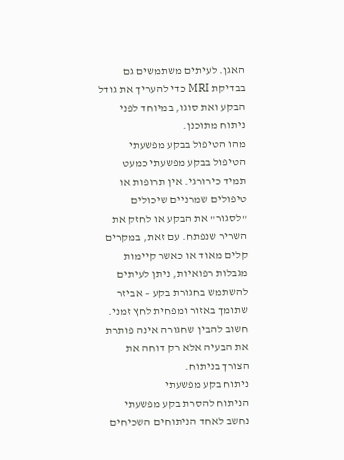האגן. לעיתים משתמשים גם בבדיקת MRI כדי להעריך את גודל הבקע ואת סוגו, במיוחד לפני ניתוח מתוכנן.
מהו הטיפול בבקע מפשעתי
הטיפול בבקע מפשעתי כמעט תמיד כירורגי. אין תרופות או טיפולים שמרניים שיכולים "לסגור" את הבקע או לחזק את השריר שנפתח. עם זאת, במקרים קלים מאוד או כאשר קיימות מגבלות רפואיות, ניתן לעיתים להשתמש בחגורת בקע – אביזר שתומך באזור ומפחית לחץ זמני. חשוב להבין שחגורה אינה פותרת את הבעיה אלא רק דוחה את הצורך בניתוח.
ניתוח בקע מפשעתי
הניתוח להסרת בקע מפשעתי נחשב לאחד הניתוחים השכיחים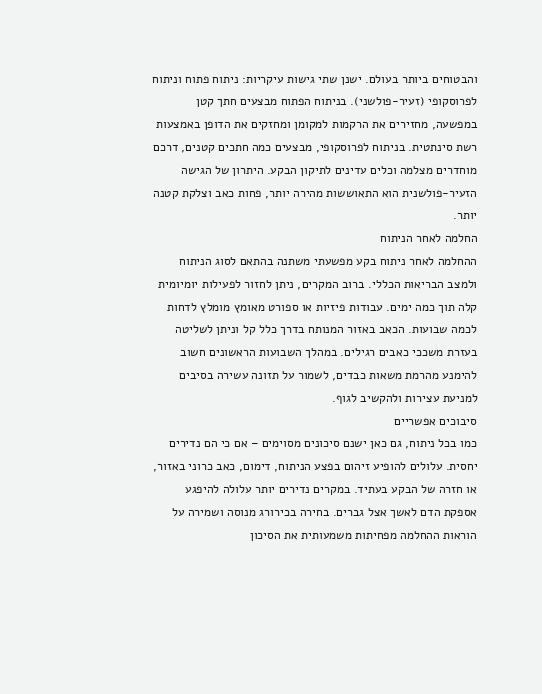והבטוחים ביותר בעולם. ישנן שתי גישות עיקריות: ניתוח פתוח וניתוח לפרוסקופי (זעיר-פולשני). בניתוח הפתוח מבצעים חתך קטן במפשעה, מחזירים את הרקמות למקומן ומחזקים את הדופן באמצעות רשת סינתטית. בניתוח לפרוסקופי, מבצעים כמה חתכים קטנים, דרכם מוחדרים מצלמה וכלים עדינים לתיקון הבקע. היתרון של הגישה הזעיר-פולשנית הוא התאוששות מהירה יותר, פחות כאב וצלקת קטנה יותר.
החלמה לאחר הניתוח
ההחלמה לאחר ניתוח בקע מפשעתי משתנה בהתאם לסוג הניתוח ולמצב הבריאות הכללי. ברוב המקרים, ניתן לחזור לפעילות יומיומית קלה תוך כמה ימים. עבודות פיזיות או ספורט מאומץ מומלץ לדחות לכמה שבועות. הכאב באזור המנותח בדרך כלל קל וניתן לשליטה בעזרת משככי כאבים רגילים. במהלך השבועות הראשונים חשוב להימנע מהרמת משאות כבדים, לשמור על תזונה עשירה בסיבים למניעת עצירות ולהקשיב לגוף.
סיבוכים אפשריים
כמו בכל ניתוח, גם כאן ישנם סיכונים מסוימים – אם כי הם נדירים יחסית. עלולים להופיע זיהום בפצע הניתוח, דימום, כאב כרוני באזור, או חזרה של הבקע בעתיד. במקרים נדירים יותר עלולה להיפגע אספקת הדם לאשך אצל גברים. בחירה בכירורג מנוסה ושמירה על הוראות ההחלמה מפחיתות משמעותית את הסיכון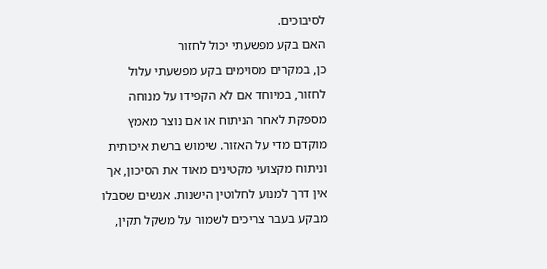לסיבוכים.
האם בקע מפשעתי יכול לחזור
כן, במקרים מסוימים בקע מפשעתי עלול לחזור, במיוחד אם לא הקפידו על מנוחה מספקת לאחר הניתוח או אם נוצר מאמץ מוקדם מדי על האזור. שימוש ברשת איכותית וניתוח מקצועי מקטינים מאוד את הסיכון, אך אין דרך למנוע לחלוטין הישנות. אנשים שסבלו מבקע בעבר צריכים לשמור על משקל תקין,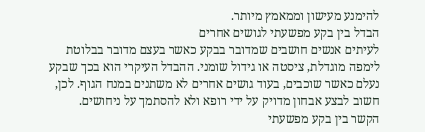להימנע מעישון וממאמץ מיותר.
הבדל בין בקע מפשעתי לגושים אחרים
לעיתים אנשים חושבים שמדובר בבקע כאשר בעצם מדובר בבלוטת לימפה מוגדלת, ציסטה או גידול שומני. ההבדל העיקרי הוא בכך שבקע נעלם כאשר שוכבים, בעוד גושים אחרים לא משתנים במנח הגוף. לכן, חשוב לבצע אבחון מדויק על ידי רופא ולא להסתמך על ניחושים.
הקשר בין בקע מפשעתי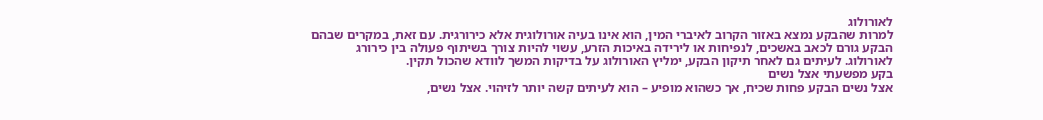לאורולוג
למרות שהבקע נמצא באזור הקרוב לאיברי המין, הוא אינו בעיה אורולוגית אלא כירורגית. עם זאת, במקרים שבהם הבקע גורם לכאב באשכים, לנפיחות או לירידה באיכות הזרע, עשוי להיות צורך בשיתוף פעולה בין כירורג לאורולוג. לעיתים גם לאחר תיקון הבקע, ימליץ האורולוג על בדיקות המשך לוודא שהכול תקין.
בקע מפשעתי אצל נשים
אצל נשים הבקע פחות שכיח, אך כשהוא מופיע – הוא לעיתים קשה יותר לזיהוי. אצל נשים,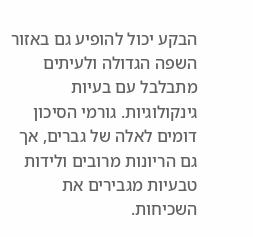הבקע יכול להופיע גם באזור השפה הגדולה ולעיתים מתבלבל עם בעיות גינקולוגיות. גורמי הסיכון דומים לאלה של גברים, אך גם הריונות מרובים ולידות טבעיות מגבירים את השכיחות.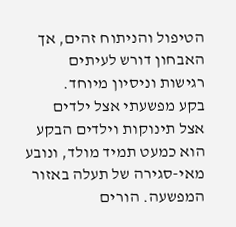הטיפול והניתוח זהים, אך האבחון דורש לעיתים רגישות וניסיון מיוחד.
בקע מפשעתי אצל ילדים
אצל תינוקות וילדים הבקע הוא כמעט תמיד מולד, ונובע מאי-סגירה של תעלה באזור המפשעה. הורים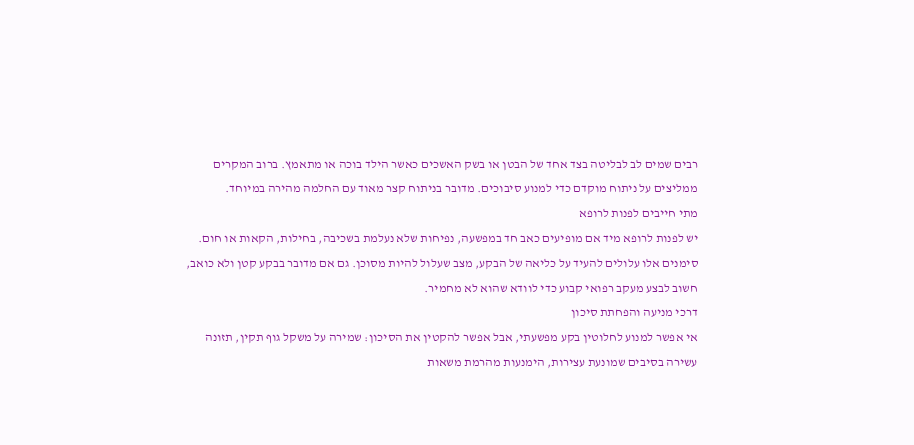רבים שמים לב לבליטה בצד אחד של הבטן או בשק האשכים כאשר הילד בוכה או מתאמץ. ברוב המקרים ממליצים על ניתוח מוקדם כדי למנוע סיבוכים. מדובר בניתוח קצר מאוד עם החלמה מהירה במיוחד.
מתי חייבים לפנות לרופא
יש לפנות לרופא מיד אם מופיעים כאב חד במפשעה, נפיחות שלא נעלמת בשכיבה, בחילות, הקאות או חום. סימנים אלו עלולים להעיד על כליאה של הבקע, מצב שעלול להיות מסוכן. גם אם מדובר בבקע קטן ולא כואב, חשוב לבצע מעקב רפואי קבוע כדי לוודא שהוא לא מחמיר.
דרכי מניעה והפחתת סיכון
אי אפשר למנוע לחלוטין בקע מפשעתי, אבל אפשר להקטין את הסיכון: שמירה על משקל גוף תקין, תזונה עשירה בסיבים שמונעת עצירות, הימנעות מהרמת משאות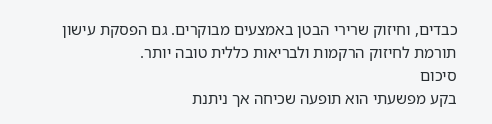כבדים, וחיזוק שרירי הבטן באמצעים מבוקרים. גם הפסקת עישון תורמת לחיזוק הרקמות ולבריאות כללית טובה יותר.
סיכום
בקע מפשעתי הוא תופעה שכיחה אך ניתנת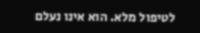לטיפול מלא. הוא אינו נעלם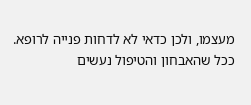מעצמו, ולכן כדאי לא לדחות פנייה לרופא. ככל שהאבחון והטיפול נעשים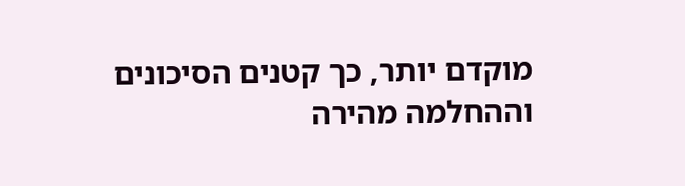מוקדם יותר, כך קטנים הסיכונים וההחלמה מהירה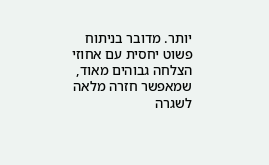יותר. מדובר בניתוח פשוט יחסית עם אחוזי הצלחה גבוהים מאוד, שמאפשר חזרה מלאה לשגרה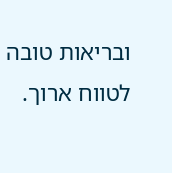ובריאות טובה לטווח ארוך.